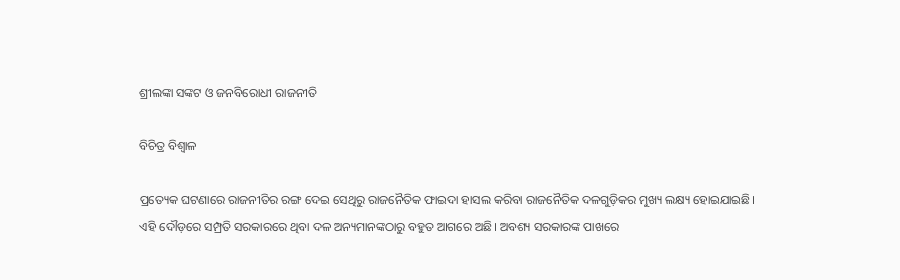ଶ୍ରୀଲଙ୍କା ସଙ୍କଟ ଓ ଜନବିରୋଧୀ ରାଜନୀତି

ବିଚିତ୍ର ବିଶ୍ୱାଳ

ପ୍ରତ୍ୟେକ ଘଟଣାରେ ରାଜନୀତିର ରଙ୍ଗ ଦେଇ ସେଥିରୁ ରାଜନୈତିକ ଫାଇଦା ହାସଲ କରିବା ରାଜନୈତିକ ଦଳଗୁଡ଼ିକର ମୁଖ୍ୟ ଲକ୍ଷ୍ୟ ହୋଇଯାଇଛି। ଏହି ଦୌଡ଼ରେ ସମ୍ପ୍ରତି ସରକାରରେ ଥିବା ଦଳ ଅନ୍ୟମାନଙ୍କଠାରୁ ବହୁତ ଆଗରେ ଅଛି। ଅବଶ୍ୟ ସରକାରଙ୍କ ପାଖରେ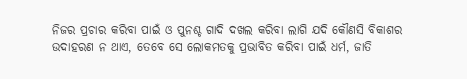ନିଜର ପ୍ରଚାର କରିବା ପାଇଁ ଓ ପୁନଶ୍ଚ ଗାଦି ଦଖଲ କରିବା ଲାଗି ଯଦି କୌଣସି ବିକାଶର ଉଦାହରଣ ନ ଥାଏ, ତେବେ ସେ ଲୋକମତକୁ ପ୍ରଭାବିତ କରିବା ପାଇଁ ଧର୍ମ, ଜାତି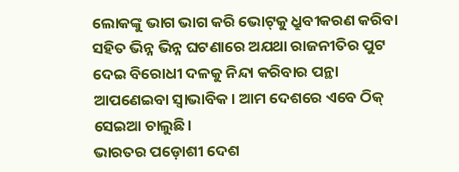ଲୋକଙ୍କୁ ଭାଗ ଭାଗ କରି ଭୋଟ୍‌କୁ ଧ୍ରୁବୀକରଣ କରିବା ସହିତ ଭିନ୍ନ ଭିନ୍ନ ଘଟଣାରେ ଅଯଥା ରାଜନୀତିର ପୁଟ ଦେଇ ବିରୋଧୀ ଦଳକୁ ନିନ୍ଦା କରିବାର ପନ୍ଥା ଆପଣେଇବା ସ୍ବାଭାବିକ। ଆମ ଦେଶରେ ଏବେ ଠିକ୍‌ ସେଇଆ ଚାଲୁଛି।
ଭାରତର ପଡ଼ୋଶୀ ଦେଶ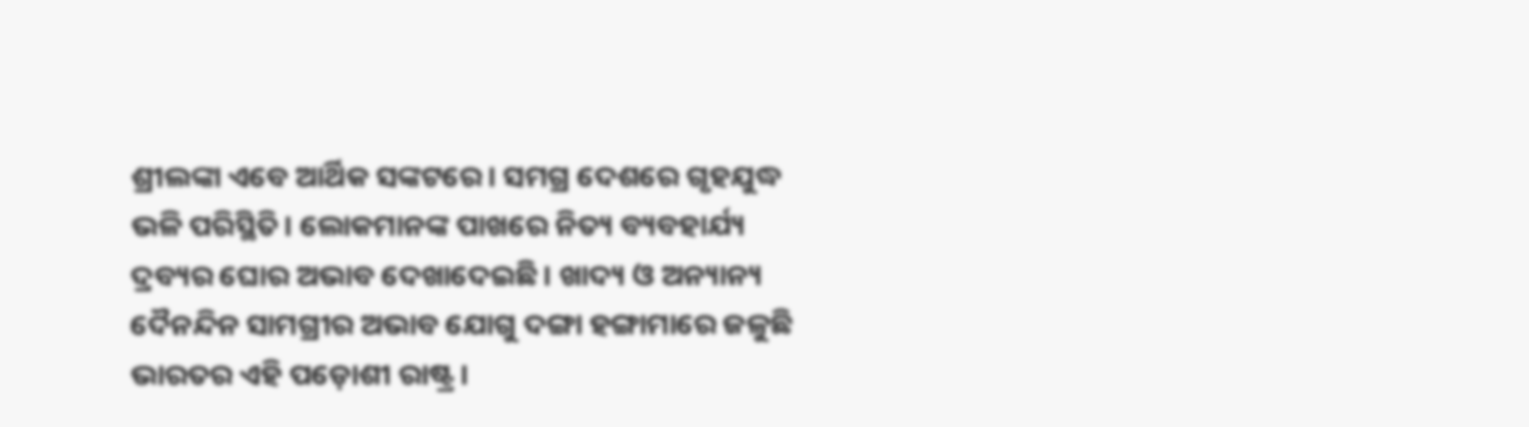ଶ୍ରୀଲଙ୍କା ଏବେ ଆର୍ଥିକ ସଙ୍କଟରେ। ସମଗ୍ର ଦେଶରେ ଗୃହଯୁଦ୍ଧ ଭଳି ପରିସ୍ଥିତି। ଲୋକମାନଙ୍କ ପାଖରେ ନିତ୍ୟ ବ୍ୟବହାର୍ଯ୍ୟ ଦ୍ରବ୍ୟର ଘୋର ଅଭାବ ଦେଖାଦେଇଛି। ଖାଦ୍ୟ ଓ ଅନ୍ୟାନ୍ୟ ଦୈନନ୍ଦିନ ସାମଗ୍ରୀର ଅଭାବ ଯୋଗୁ ଦଙ୍ଗା ହଙ୍ଗାମାରେ ଜଳୁଛି ଭାରତର ଏହି ପଡ଼ୋଶୀ ରାଷ୍ଟ୍ର।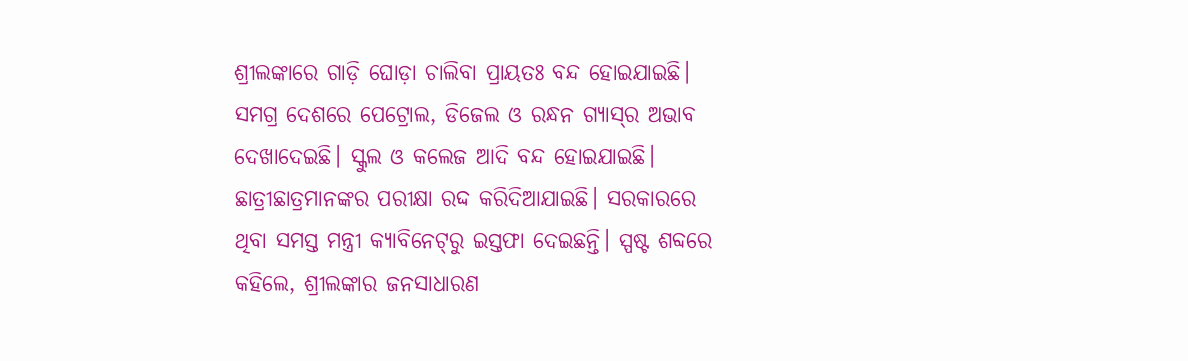ଶ୍ରୀଲଙ୍କାରେ ଗାଡ଼ି ଘୋଡ଼ା ଚାଲିବା ପ୍ରାୟତଃ ବନ୍ଦ ହୋଇଯାଇଛି। ସମଗ୍ର ଦେଶରେ ପେଟ୍ରୋଲ, ଡିଜେଲ ଓ ରନ୍ଧନ ଗ୍ୟାସ୍‌ର ଅଭାବ ଦେଖାଦେଇଛି। ସ୍କୁଲ ଓ କଲେଜ ଆଦି ବନ୍ଦ ହୋଇଯାଇଛି। ଛାତ୍ରୀଛାତ୍ରମାନଙ୍କର ପରୀକ୍ଷା ରଦ୍ଦ କରିଦିଆଯାଇଛି। ସରକାରରେ ଥିବା ସମସ୍ତ ମନ୍ତ୍ରୀ କ୍ୟାବିନେଟ୍‌ରୁ ଇସ୍ତଫା ଦେଇଛନ୍ତି। ସ୍ପଷ୍ଟ ଶବ୍ଦରେ କହିଲେ, ଶ୍ରୀଲଙ୍କାର ଜନସାଧାରଣ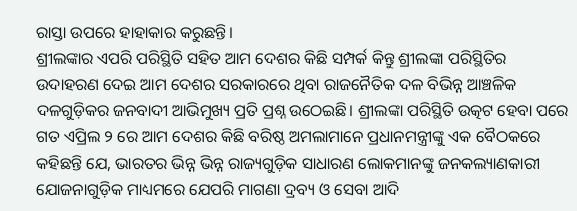ରାସ୍ତା ଉପରେ ହାହାକାର କରୁଛନ୍ତି।
ଶ୍ରୀଲଙ୍କାର ଏପରି ପରିସ୍ଥିତି ସହିତ ଆମ ଦେଶର କିଛି ସମ୍ପର୍କ କିନ୍ତୁ ଶ୍ରୀଲଙ୍କା ପରିସ୍ଥିତିର ଉଦାହରଣ ଦେଇ ଆମ ଦେଶର ସରକାରରେ ଥିବା ରାଜନୈତିକ ଦଳ ବିଭିନ୍ନ ଆଞ୍ଚଳିକ ଦଳଗୁଡ଼ିକର ଜନବାଦୀ ଆଭିମୁଖ୍ୟ ପ୍ରତି ପ୍ରଶ୍ନ ଉଠେଇଛି। ଶ୍ରୀଲଙ୍କା ପରିସ୍ଥିତି ଉତ୍କଟ ହେବା ପରେ ଗତ ଏପ୍ରିଲ ୨ ରେ ଆମ ଦେଶର କିଛି ବରିଷ୍ଠ ଅମଲାମାନେ ପ୍ରଧାନମନ୍ତ୍ରୀଙ୍କୁ ଏକ ବୈଠକରେ କହିଛନ୍ତି ଯେ, ଭାରତର ଭିନ୍ନ ଭିନ୍ନ ରାଜ୍ୟଗୁଡ଼ିକ ସାଧାରଣ ଲୋକମାନଙ୍କୁ ଜନକଲ୍ୟାଣକାରୀ ଯୋଜନାଗୁଡ଼ିକ ମାଧ୍ୟମରେ ଯେପରି ମାଗଣା ଦ୍ରବ୍ୟ ଓ ସେବା ଆଦି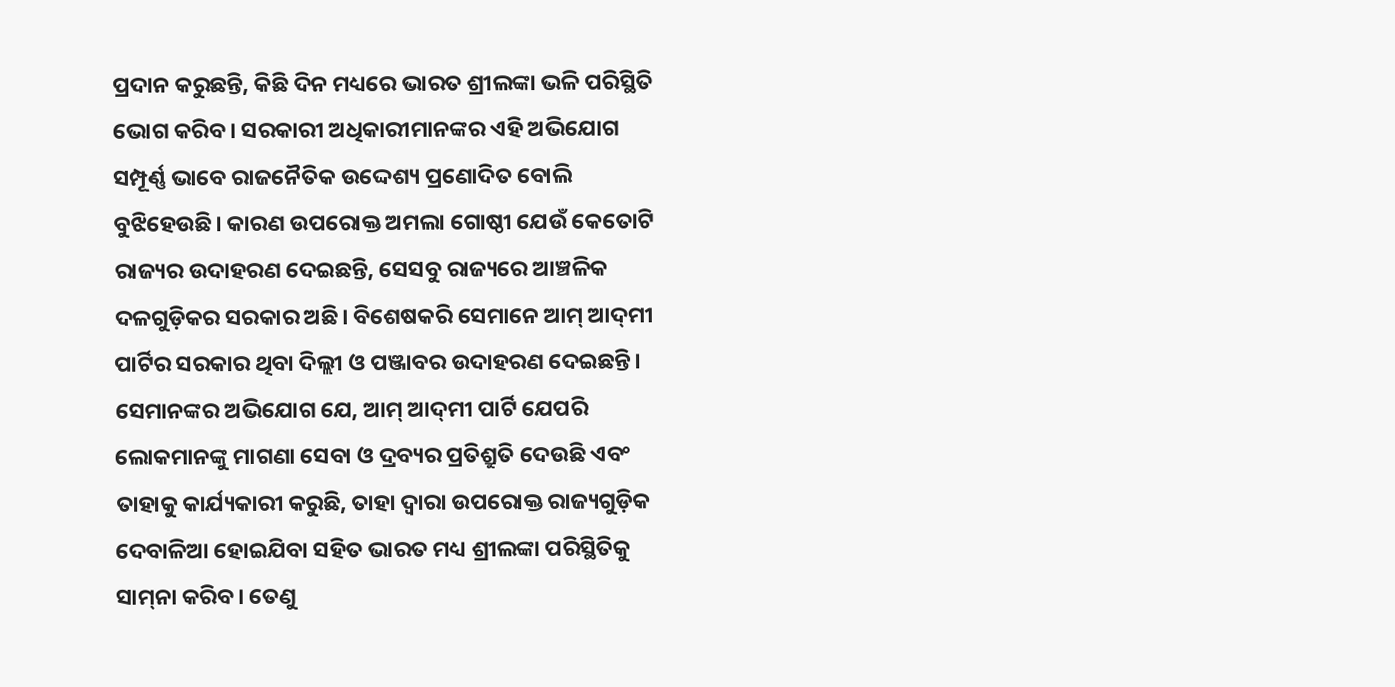ପ୍ରଦାନ କରୁଛନ୍ତି, କିଛି ଦିନ ମଧ୍ୟରେ ଭାରତ ଶ୍ରୀଲଙ୍କା ଭଳି ପରିସ୍ଥିତି ଭୋଗ କରିବ। ସରକାରୀ ଅଧିକାରୀମାନଙ୍କର ଏହି ଅଭିଯୋଗ ସମ୍ପୂର୍ଣ୍ଣ ଭାବେ ରାଜନୈତିକ ଉଦ୍ଦେଶ୍ୟ ପ୍ରଣୋଦିତ ବୋଲି ବୁଝିହେଉଛି। କାରଣ ଉପରୋକ୍ତ ଅମଲା ଗୋଷ୍ଠୀ ଯେଉଁ କେତୋଟି ରାଜ୍ୟର ଉଦାହରଣ ଦେଇଛନ୍ତି, ସେସବୁ ରାଜ୍ୟରେ ଆଞ୍ଚଳିକ ଦଳଗୁଡ଼ିକର ସରକାର ଅଛି। ବିଶେଷକରି ସେମାନେ ଆମ୍‌ ଆଦ୍‌ମୀ ପାର୍ଟିର ସରକାର ଥିବା ଦିଲ୍ଲୀ ଓ ପଞ୍ଜାବର ଉଦାହରଣ ଦେଇଛନ୍ତି। ସେମାନଙ୍କର ଅଭିଯୋଗ ଯେ, ଆମ୍‌ ଆଦ୍‌ମୀ ପାର୍ଟି ଯେପରି ଲୋକମାନଙ୍କୁ ମାଗଣା ସେବା ଓ ଦ୍ରବ୍ୟର ପ୍ରତିଶ୍ରୁତି ଦେଉଛି ଏବଂ ତାହାକୁ କାର୍ଯ୍ୟକାରୀ କରୁଛି, ତାହା ଦ୍ୱାରା ଉପରୋକ୍ତ ରାଜ୍ୟଗୁଡ଼ିକ ଦେବାଳିଆ ହୋଇଯିବା ସହିତ ଭାରତ ମଧ୍ୟ ଶ୍ରୀଲଙ୍କା ପରିସ୍ଥିତିକୁ ସାମ୍‌ନା କରିବ। ତେଣୁ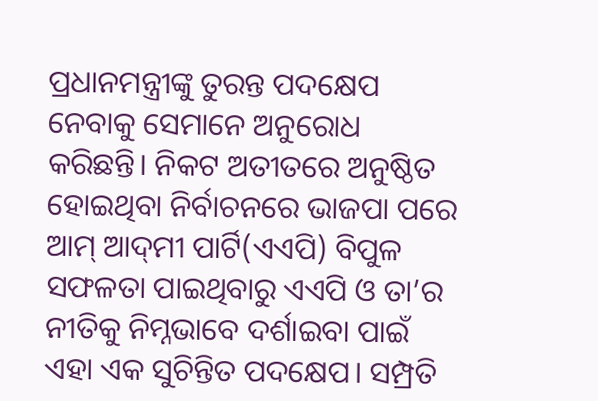ପ୍ରଧାନମନ୍ତ୍ରୀଙ୍କୁ ତୁରନ୍ତ ପଦକ୍ଷେପ ନେବାକୁ ସେମାନେ ଅନୁରୋଧ କରିଛନ୍ତି। ନିକଟ ଅତୀତରେ ଅନୁଷ୍ଠିତ ହୋଇଥିବା ନିର୍ବାଚନରେ ଭାଜପା ପରେ ଆମ୍‌ ଆଦ୍‌ମୀ ପାର୍ଟି(ଏଏପି) ବିପୁଳ ସଫଳତା ପାଇଥିବାରୁ ଏଏପି ଓ ତା’ର ନୀତିକୁ ନିମ୍ନଭାବେ ଦର୍ଶାଇବା ପାଇଁ ଏହା ଏକ ସୁଚିନ୍ତିତ ପଦକ୍ଷେପ। ସମ୍ପ୍ରତି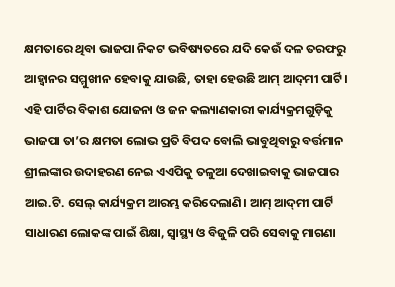କ୍ଷମତାରେ ଥିବା ଭାଜପା ନିକଟ ଭବିଷ୍ୟତରେ ଯଦି କେଉଁ ଦଳ ତରଫରୁ ଆହ୍ବାନର ସମ୍ମୁଖୀନ ହେବାକୁ ଯାଉଛି, ତାହା ହେଉଛି ଆମ୍‌ ଆଦ୍‌ମୀ ପାର୍ଟି। ଏହି ପାର୍ଟିର ବିକାଶ ଯୋଜନା ଓ ଜନ କଲ୍ୟାଣକାରୀ କାର୍ଯ୍ୟକ୍ରମଗୁଡ଼ିକୁ ଭାଜପା ତା’ର କ୍ଷମତା ଲୋଭ ପ୍ରତି ବିପଦ ବୋଲି ଭାବୁଥିବାରୁ ବର୍ତ୍ତମାନ ଶ୍ରୀଲଙ୍କାର ଉଦାହରଣ ନେଇ ଏଏପିକୁ ତଳୁଆ ଦେଖାଇବାକୁ ଭାଜପାର ଆଇ.ଟି. ସେଲ୍‌ କାର୍ଯ୍ୟକ୍ରମ ଆରମ୍ଭ କରିଦେଲାଣି। ଆମ୍‌ ଆଦ୍‌ମୀ ପାର୍ଟି ସାଧାରଣ ଲୋକଙ୍କ ପାଇଁ ଶିକ୍ଷା, ସ୍ବାସ୍ଥ୍ୟ ଓ ବିଜୁଳି ପରି ସେବାକୁ ମାଗଣା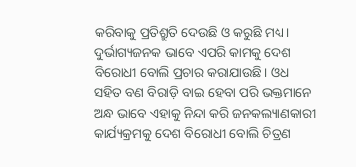କରିବାକୁ ପ୍ରତିଶ୍ରୁତି ଦେଉଛି ଓ କରୁଛି ମଧ୍ୟ। ଦୁର୍ଭାଗ୍ୟଜନକ ଭାବେ ଏପରି କାମକୁ ଦେଶ ବିରୋଧୀ ବୋଲି ପ୍ରଚାର କରାଯାଉଛି। ଓଧ ସହିତ ବଣ ବିରାଡ଼ି ବାଇ ହେବା ପରି ଭକ୍ତମାନେ ଅନ୍ଧ ଭାବେ ଏହାକୁ ନିନ୍ଦା କରି ଜନକଲ୍ୟାଣକାରୀ କାର୍ଯ୍ୟକ୍ରମକୁ ଦେଶ ବିରୋଧୀ ବୋଲି ଚିତ୍ରଣ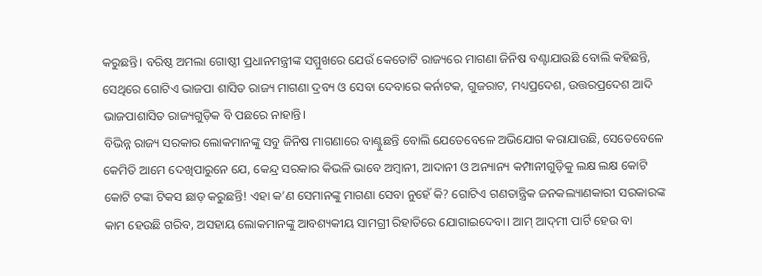କରୁଛନ୍ତି। ବରିଷ୍ଠ ଅମଲା ଗୋଷ୍ଠୀ ପ୍ରଧାନମନ୍ତ୍ରୀଙ୍କ ସମ୍ମୁଖରେ ଯେଉଁ କେତୋଟି ରାଜ୍ୟରେ ମାଗଣା ଜିନିଷ ବଣ୍ଟାଯାଉଛି ବୋଲି କହିଛନ୍ତି, ସେଥିରେ ଗୋଟିଏ ଭାଜପା ଶାସିତ ରାଜ୍ୟ ମାଗଣା ଦ୍ରବ୍ୟ ଓ ସେବା ଦେବାରେ କର୍ନାଟକ, ଗୁଜରାଟ, ମଧ୍ୟପ୍ରଦେଶ, ଉତ୍ତରପ୍ରଦେଶ ଆଦି ଭାଜପାଶାସିତ ରାଜ୍ୟଗୁଡ଼ିକ ବି ପଛରେ ନାହାନ୍ତି।
ବିଭିନ୍ନ ରାଜ୍ୟ ସରକାର ଲୋକମାନଙ୍କୁ ସବୁ ଜିନିଷ ମାଗଣାରେ ବାଣ୍ଟୁଛନ୍ତି ବୋଲି ଯେତେବେଳେ ଅଭିଯୋଗ କରାଯାଉଛି, ସେତେବେଳେ କେମିତି ଆମେ ଦେଖିପାରୁନେ ଯେ, କେନ୍ଦ୍ର ସରକାର କିଭଳି ଭାବେ ଅମ୍ବାନୀ, ଆଦାନୀ ଓ ଅନ୍ୟାନ୍ୟ କମ୍ପାନୀଗୁଡ଼ିକୁ ଲକ୍ଷ ଲକ୍ଷ କୋଟି କୋଟି ଟଙ୍କା ଟିକସ ଛାଡ଼ କରୁଛନ୍ତି! ଏହା କ’ଣ ସେମାନଙ୍କୁ ମାଗଣା ସେବା ନୁହେଁ କି? ଗୋଟିଏ ଗଣତାନ୍ତ୍ରିକ ଜନକଲ୍ୟାଣକାରୀ ସରକାରଙ୍କ କାମ ହେଉଛି ଗରିବ, ଅସହାୟ ଲୋକମାନଙ୍କୁ ଆବଶ୍ୟକୀୟ ସାମଗ୍ରୀ ରିହାତିରେ ଯୋଗାଇଦେବା। ଆମ୍‌ ଆଦ୍‌ମୀ ପାର୍ଟି ହେଉ ବା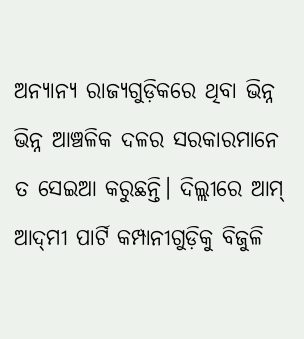ଅନ୍ୟାନ୍ୟ ରାଜ୍ୟଗୁଡ଼ିକରେ ଥିବା ଭିନ୍ନ ଭିନ୍ନ ଆଞ୍ଚଳିକ ଦଳର ସରକାରମାନେ ତ ସେଇଆ କରୁଛନ୍ତି। ଦିଲ୍ଲୀରେ ଆମ୍‌ ଆଦ୍‌ମୀ ପାର୍ଟି କମ୍ପାନୀଗୁଡ଼ିକୁ ବିଜୁଳି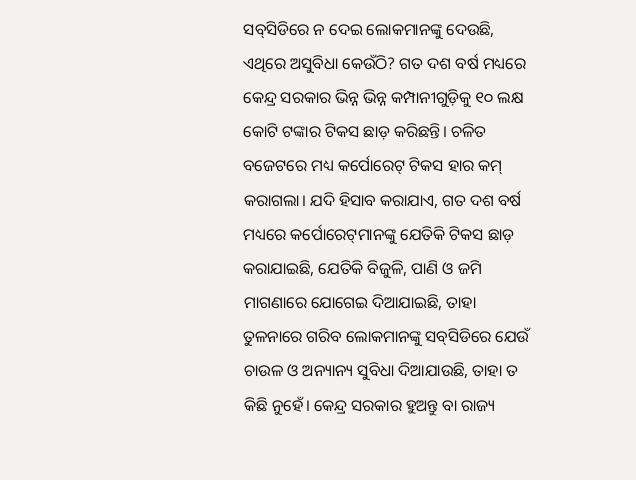ସବ୍‌ସିଡିରେ ନ ଦେଇ ଲୋକମାନଙ୍କୁ ଦେଉଛି, ଏଥିରେ ଅସୁବିଧା କେଉଁଠି? ଗତ ଦଶ ବର୍ଷ ମଧ୍ୟରେ କେନ୍ଦ୍ର ସରକାର ଭିନ୍ନ ଭିନ୍ନ କମ୍ପାନୀଗୁଡ଼ିକୁ ୧୦ ଲକ୍ଷ କୋଟି ଟଙ୍କାର ଟିକସ ଛାଡ଼ କରିଛନ୍ତି। ଚଳିତ ବଜେଟରେ ମଧ୍ୟ କର୍ପୋରେଟ୍‌ ଟିକସ ହାର କମ୍‌ କରାଗଲା। ଯଦି ହିସାବ କରାଯାଏ, ଗତ ଦଶ ବର୍ଷ ମଧ୍ୟରେ କର୍ପୋରେଟ୍‌ମାନଙ୍କୁ ଯେତିକି ଟିକସ ଛାଡ଼ କରାଯାଇଛି, ଯେତିକି ବିଜୁଳି, ପାଣି ଓ ଜମି ମାଗଣାରେ ଯୋଗେଇ ଦିଆଯାଇଛି, ତାହା ତୁଳନାରେ ଗରିବ ଲୋକମାନଙ୍କୁ ସବ୍‌ସିଡିରେ ଯେଉଁ ଚାଉଳ ଓ ଅନ୍ୟାନ୍ୟ ସୁବିଧା ଦିଆଯାଉଛି, ତାହା ତ କିଛି ନୁହେଁ। କେନ୍ଦ୍ର ସରକାର ହୁଅନ୍ତୁ ବା ରାଜ୍ୟ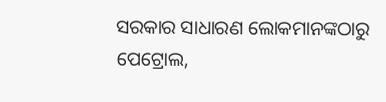ସରକାର ସାଧାରଣ ଲୋକମାନଙ୍କଠାରୁ ପେଟ୍ରୋଲ,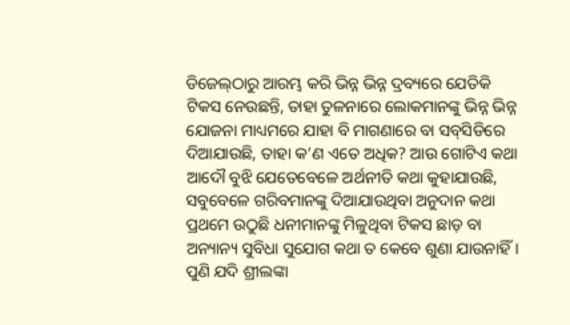ଡିଜେଲ୍‌ଠାରୁ ଆରମ୍ଭ କରି ଭିନ୍ନ ଭିନ୍ନ ଦ୍ରବ୍ୟରେ ଯେତିକି ଟିକସ ନେଉଛନ୍ତି, ତାହା ତୁଳନାରେ ଲୋକମାନଙ୍କୁ ଭିନ୍ନ ଭିନ୍ନ ଯୋଜନା ମାଧ୍ୟମରେ ଯାହା ବି ମାଗଣାରେ ବା ସବ୍‌ସିଡିରେ ଦିଆଯାଉଛି, ତାହା କ’ଣ ଏତେ ଅଧିକ? ଆଉ ଗୋଟିଏ କଥା ଆଦୌ ବୁଝି ଯେତେବେଳେ ଅର୍ଥନୀତି କଥା କୁହାଯାଉଛି, ସବୁବେଳେ ଗରିବମାନଙ୍କୁ ଦିଆଯାଉଥିବା ଅନୁଦାନ କଥା ପ୍ରଥମେ ଉଠୁଛି ଧନୀମାନଙ୍କୁ ମିଳୁଥିବା ଟିକସ ଛାଡ଼ ବା ଅନ୍ୟାନ୍ୟ ସୁବିଧା ସୁଯୋଗ କଥା ତ କେବେ ଶୁଣା ଯାଉନାହିଁ।
ପୁଣି ଯଦି ଶ୍ରୀଲଙ୍କା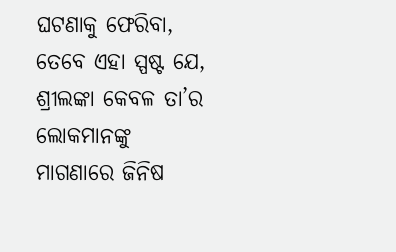ଘଟଣାକୁ ଫେରିବା, ତେବେ ଏହା ସ୍ପଷ୍ଟ ଯେ, ଶ୍ରୀଲଙ୍କା କେବଳ ତା’ର ଲୋକମାନଙ୍କୁ ମାଗଣାରେ ଜିନିଷ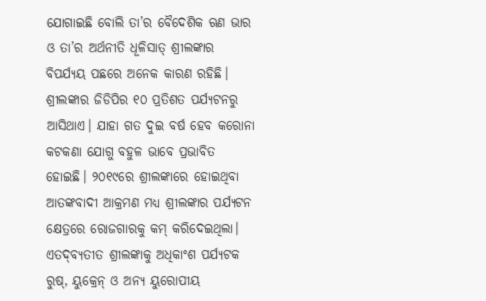ଯୋଗାଇଛି ବୋଲି ତା’ର ବୈଦେଶିକ ଋଣ ଭାର ଓ ତା’ର ଅର୍ଥନୀତି ଧୂଳିସାତ୍‌ ଶ୍ରୀଲଙ୍କାର ବିପର୍ଯ୍ୟୟ ପଛରେ ଅନେକ କାରଣ ରହିଛି। ଶ୍ରୀଲଙ୍କାର ଜିଡିପିର ୧୦ ପ୍ରତିଶତ ପର୍ଯ୍ୟଟନରୁ ଆସିଥାଏ। ଯାହା ଗତ ଦୁଇ ବର୍ଷ ହେବ କରୋନା କଟକଣା ଯୋଗୁ ବହୁଳ ଭାବେ ପ୍ରଭାବିତ ହୋଇଛି। ୨୦୧୯ରେ ଶ୍ରୀଲଙ୍କାରେ ହୋଇଥିବା ଆତଙ୍କବାଦୀ ଆକ୍ରମଣ ମଧ୍ୟ ଶ୍ରୀଲଙ୍କାର ପର୍ଯ୍ୟଟନ କ୍ଷେତ୍ରରେ ରୋଜଗାରକୁ କମ୍‌ କରିଦେଇଥିଲା। ଏତଦ୍‌ବ୍ୟତୀତ ଶ୍ରୀଲଙ୍କାକୁ ଅଧିକାଂଶ ପର୍ଯ୍ୟଟକ ରୁଷ୍‌, ୟୁକ୍ରେନ୍‌ ଓ ଅନ୍ୟ ୟୁରୋପୀୟ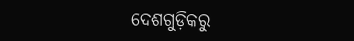ଦେଶଗୁଡ଼ିକରୁ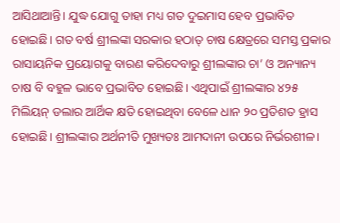ଆସିଥାଆନ୍ତି। ଯୁଦ୍ଧ ଯୋଗୁ ତାହା ମଧ୍ୟ ଗତ ଦୁଇମାସ ହେବ ପ୍ରଭାବିତ ହୋଇଛି। ଗତ ବର୍ଷ ଶ୍ରୀଲଙ୍କା ସରକାର ହଠାତ୍‌ ଚାଷ କ୍ଷେତ୍ରରେ ସମସ୍ତ ପ୍ରକାର ରାସାୟନିକ ପ୍ରୟୋଗକୁ ବାରଣ କରିଦେବାରୁ ଶ୍ରୀଲଙ୍କାର ଚା’ ଓ ଅନ୍ୟାନ୍ୟ ଚାଷ ବି ବହୁଳ ଭାବେ ପ୍ରଭାବିତ ହୋଇଛି। ଏଥିପାଇଁ ଶ୍ରୀଲଙ୍କାର ୪୨୫ ମିଲିୟନ୍‌ ଡଲାର ଆର୍ଥିକ କ୍ଷତି ହୋଇଥିବା ବେଳେ ଧାନ ୨୦ ପ୍ରତିଶତ ହ୍ରାସ ହୋଇଛି। ଶ୍ରୀଲଙ୍କାର ଅର୍ଥନୀତି ମୁଖ୍ୟତଃ ଆମଦାନୀ ଉପରେ ନିର୍ଭରଶୀଳ।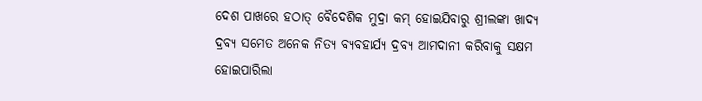ଦେଶ ପାଖରେ ହଠାତ୍‌ ବୈଦେଶିକ ମୁଦ୍ରା କମ୍‌ ହୋଇଯିବାରୁ ଶ୍ରୀଲଙ୍କା ଖାଦ୍ୟ ଦ୍ରବ୍ୟ ସମେତ ଅନେକ ନିତ୍ୟ ବ୍ୟବହାର୍ଯ୍ୟ ଦ୍ରବ୍ୟ ଆମଦାନୀ କରିବାକୁ ସକ୍ଷମ ହୋଇପାରିଲା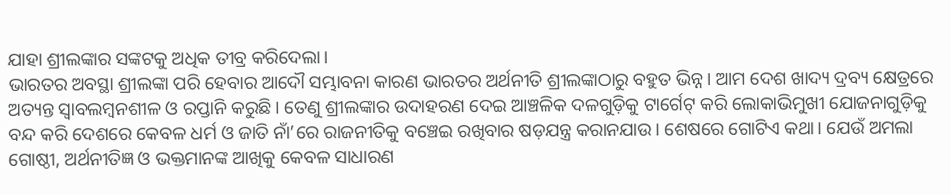ଯାହା ଶ୍ରୀଲଙ୍କାର ସଙ୍କଟକୁ ଅଧିକ ତୀବ୍ର କରିଦେଲା।
ଭାରତର ଅବସ୍ଥା ଶ୍ରୀଲଙ୍କା ପରି ହେବାର ଆଦୌ ସମ୍ଭାବନା କାରଣ ଭାରତର ଅର୍ଥନୀତି ଶ୍ରୀଲଙ୍କାଠାରୁ ବହୁତ ଭିନ୍ନ। ଆମ ଦେଶ ଖାଦ୍ୟ ଦ୍ରବ୍ୟ କ୍ଷେତ୍ରରେ ଅତ୍ୟନ୍ତ ସ୍ବାବଲମ୍ବନଶୀଳ ଓ ରପ୍ତାନି କରୁଛି। ତେଣୁ ଶ୍ରୀଲଙ୍କାର ଉଦାହରଣ ଦେଇ ଆଞ୍ଚଳିକ ଦଳଗୁଡ଼ିକୁ ଟାର୍ଗେଟ୍‌ କରି ଲୋକାଭିମୁଖୀ ଯୋଜନାଗୁଡ଼ିକୁ ବନ୍ଦ କରି ଦେଶରେ କେବଳ ଧର୍ମ ଓ ଜାତି ନାଁ’ରେ ରାଜନୀତିକୁ ବଞ୍ଚେଇ ରଖିବାର ଷଡ଼ଯନ୍ତ୍ର କରାନଯାଉ। ଶେଷରେ ଗୋଟିଏ କଥା। ଯେଉଁ ଅମଲା ଗୋଷ୍ଠୀ, ଅର୍ଥନୀତିଜ୍ଞ ଓ ଭକ୍ତମାନଙ୍କ ଆଖିକୁ କେବଳ ସାଧାରଣ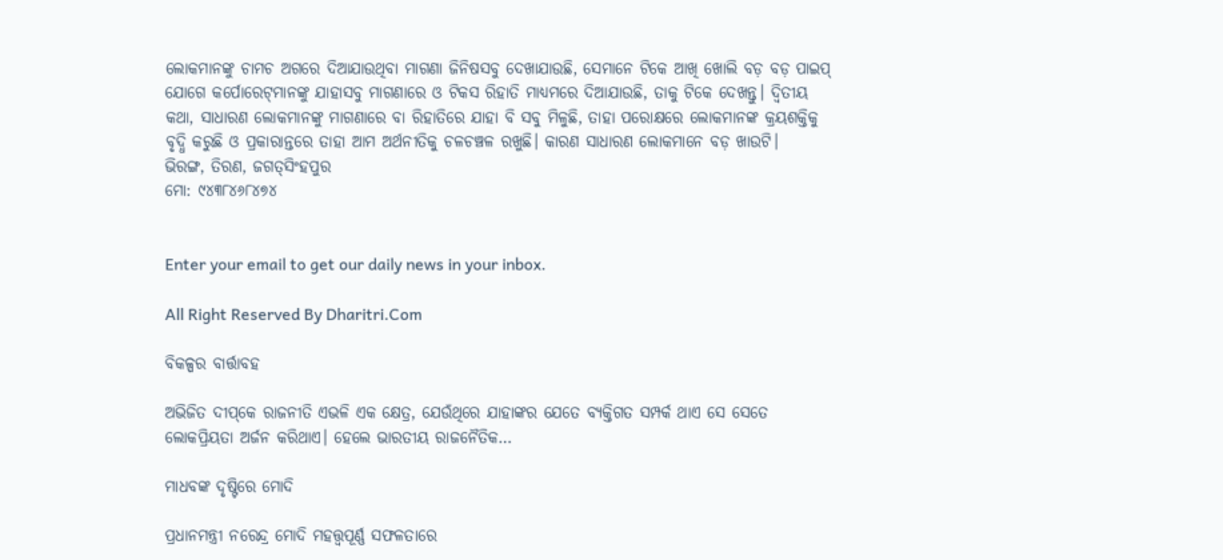ଲୋକମାନଙ୍କୁ ଚାମଚ ଅଗରେ ଦିଆଯାଉଥିବା ମାଗଣା ଜିନିଷସବୁ ଦେଖାଯାଉଛି, ସେମାନେ ଟିକେ ଆଖି ଖୋଲି ବଡ଼ ବଡ଼ ପାଇପ୍‌ ଯୋଗେ କର୍ପୋରେଟ୍‌ମାନଙ୍କୁ ଯାହାସବୁ ମାଗଣାରେ ଓ ଟିକସ ରିହାତି ମାଧ୍ୟମରେ ଦିଆଯାଉଛି, ତାକୁ ଟିକେ ଦେଖନ୍ତୁ। ଦ୍ୱିତୀୟ କଥା, ସାଧାରଣ ଲୋକମାନଙ୍କୁ ମାଗଣାରେ ବା ରିହାତିରେ ଯାହା ବି ସବୁ ମିଳୁଛି, ତାହା ପରୋକ୍ଷରେ ଲୋକମାନଙ୍କ କ୍ରୟଶକ୍ତିକୁ ବୃଦ୍ଧି କରୁଛି ଓ ପ୍ରକାରାନ୍ତରେ ତାହା ଆମ ଅର୍ଥନୀତିକୁ ଚଳଚଞ୍ଚଳ ରଖୁଛି। କାରଣ ସାଧାରଣ ଲୋକମାନେ ବଡ଼ ଖାଉଟି।
ଭିରଙ୍ଗ, ତିରଣ, ଜଗତ୍‌ସିଂହପୁର
ମୋ: ୯୪୩୮୪୬୮୪୭୪


Enter your email to get our daily news in your inbox.

All Right Reserved By Dharitri.Com

ବିକଳ୍ପର ବାର୍ତ୍ତାବହ

ଅଭିଜିତ ଦୀପ୍‌କେ ରାଜନୀତି ଏଭଳି ଏକ କ୍ଷେତ୍ର, ଯେଉଁଥିରେ ଯାହାଙ୍କର ଯେତେ ବ୍ୟକ୍ତିଗତ ସମ୍ପର୍କ ଥାଏ ସେ ସେତେ ଲୋକପ୍ରିୟତା ଅର୍ଜନ କରିଥାଏ। ହେଲେ ଭାରତୀୟ ରାଜନୈତିକ…

ମାଧବଙ୍କ ଦୃଷ୍ଟିରେ ମୋଦି

ପ୍ରଧାନମନ୍ତ୍ରୀ ନରେନ୍ଦ୍ର ମୋଦି ମହତ୍ତ୍ୱପୂର୍ଣ୍ଣ ସଫଳତାରେ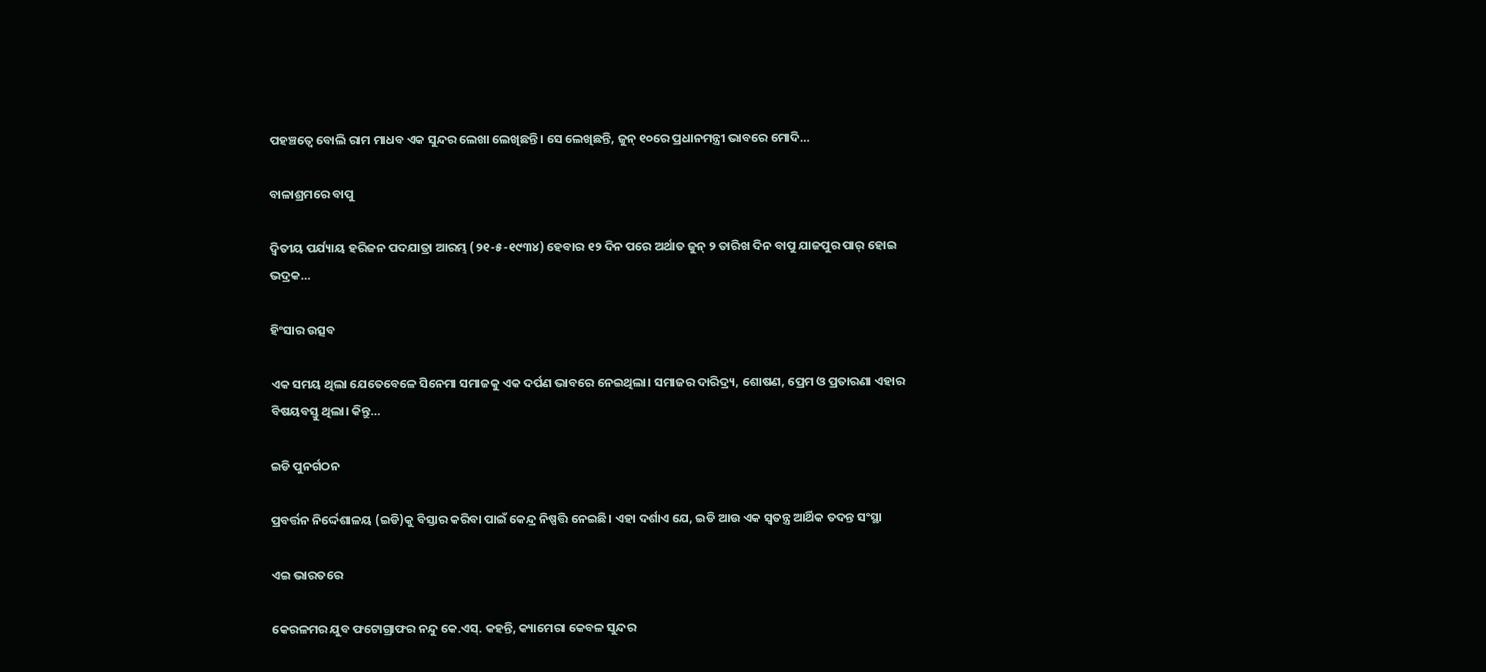ପହଞ୍ଚତ୍ୱେ ବୋଲି ରାମ ମାଧବ ଏକ ସୁନ୍ଦର ଲେଖା ଲେଖିଛନ୍ତି। ସେ ଲେଖିଛନ୍ତି, ଜୁନ୍‌ ୧୦ରେ ପ୍ରଧାନମନ୍ତ୍ରୀ ଭାବରେ ମୋଦି…

ବାଳାଶ୍ରମରେ ବାପୁ

ଦ୍ବିତୀୟ ପର୍ଯ୍ୟାୟ ହରିଜନ ପଦଯାତ୍ରା ଆରମ୍ଭ (୨୧-୫-୧୯୩୪) ହେବାର ୧୨ ଦିନ ପରେ ଅର୍ଥାତ ଜୁନ୍‌ ୨ ତାରିଖ ଦିନ ବାପୁ ଯାଜପୁର ପାର୍‌ ହୋଇ ଭଦ୍ରକ…

ହିଂସାର ଉତ୍ସବ

ଏକ ସମୟ ଥିଲା ଯେତେବେଳେ ସିନେମା ସମାଜକୁ ଏକ ଦର୍ପଣ ଭାବରେ ନେଇଥିଲା। ସମାଜର ଦାରିଦ୍ର୍ୟ, ଶୋଷଣ, ପ୍ରେମ ଓ ପ୍ରତାରଣା ଏହାର ବିଷୟବସ୍ତୁ ଥିଲା। କିନ୍ତୁ…

ଇଡି ପୁନର୍ଗଠନ

ପ୍ରବର୍ତ୍ତନ ନିର୍ଦ୍ଦେଶାଳୟ (ଇଡି)କୁ ବିସ୍ତାର କରିବା ପାଇଁ କେନ୍ଦ୍ର ନିଷ୍ପତ୍ତି ନେଇଛି। ଏହା ଦର୍ଶାଏ ଯେ, ଇଡି ଆଉ ଏକ ସ୍ବତନ୍ତ୍ର ଆର୍ଥିକ ତଦନ୍ତ ସଂସ୍ଥା

ଏଇ ଭାରତରେ

କେରଳମର ଯୁବ ଫଟୋଗ୍ରାଫର ନନ୍ଦୁ କେ.ଏସ୍‌. କହନ୍ତି, କ୍ୟାମେରା କେବଳ ସୁନ୍ଦର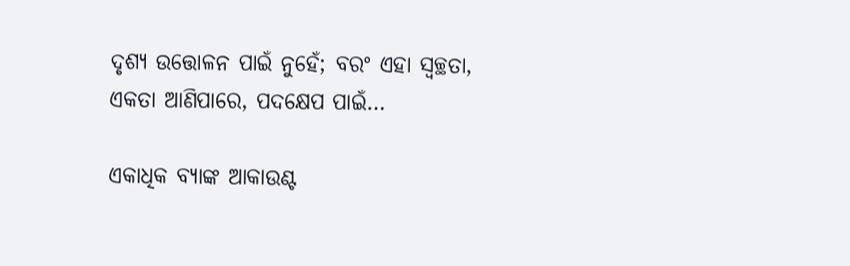ଦୃଶ୍ୟ ଉତ୍ତୋଳନ ପାଇଁ ନୁହେଁ; ବରଂ ଏହା ସ୍ବଚ୍ଛତା, ଏକତା ଆଣିପାରେ, ପଦକ୍ଷେପ ପାଇଁ…

ଏକାଧିକ ବ୍ୟାଙ୍କ ଆକାଉଣ୍ଟ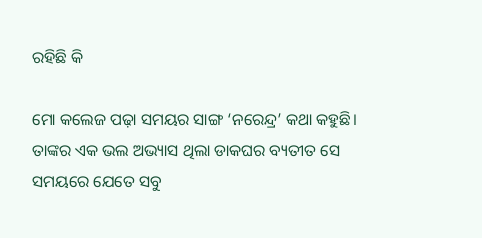ରହିଛି କି

ମୋ କଲେଜ ପଢ଼ା ସମୟର ସାଙ୍ଗ ‘ନରେନ୍ଦ୍ର’ କଥା କହୁଛି। ତାଙ୍କର ଏକ ଭଲ ଅଭ୍ୟାସ ଥିଲା ଡାକଘର ବ୍ୟତୀତ ସେ ସମୟରେ ଯେତେ ସବୁ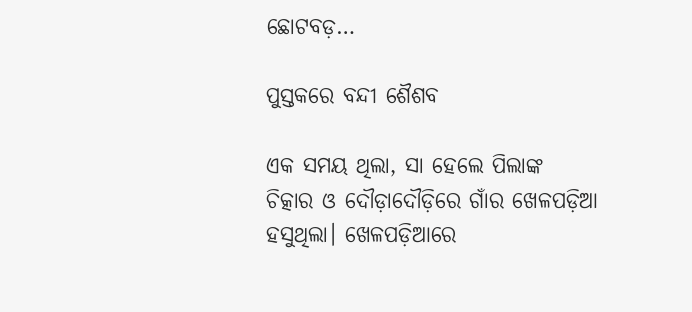ଛୋଟବଡ଼…

ପୁସ୍ତକରେ ବନ୍ଦୀ ଶୈଶବ

ଏକ ସମୟ ଥିଲା, ସା ହେଲେ ପିଲାଙ୍କ ଚିତ୍କାର ଓ ଦୌଡ଼ାଦୌଡ଼ିରେ ଗାଁର ଖେଳପଡ଼ିଆ ହସୁଥିଲା। ଖେଳପଡ଼ିଆରେ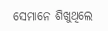ସେମାନେ ଶିଖୁଥିଲେ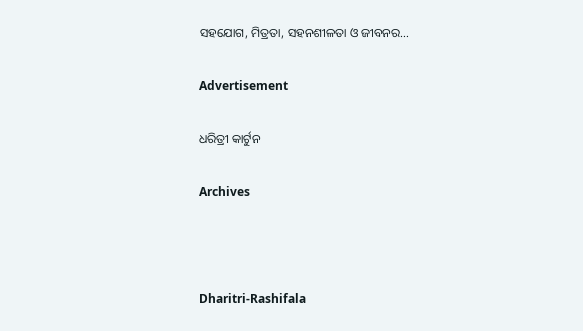ସହଯୋଗ, ମିତ୍ରତା, ସହନଶୀଳତା ଓ ଜୀବନର…

Advertisement

ଧରିତ୍ରୀ କାର୍ଟୁନ

Archives



Dharitri-Rashifala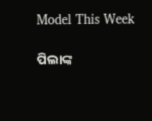Model This Week

ପିଲାଙ୍କ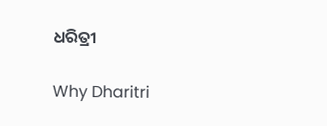ଧରିତ୍ରୀ

Why Dharitri